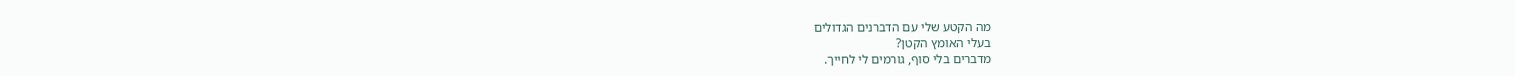מה הקטע שלי עם הדברנים הגדולים
בעלי האומץ הקטן?
מדברים בלי סוף, גורמים לי לחייך.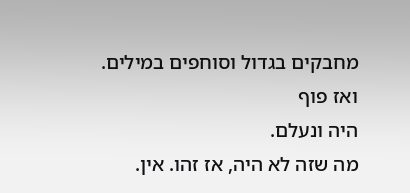מחבקים בגדול וסוחפים במילים.
ואז פוף
היה ונעלם.
מה שזה לא היה, אז זהו. אין.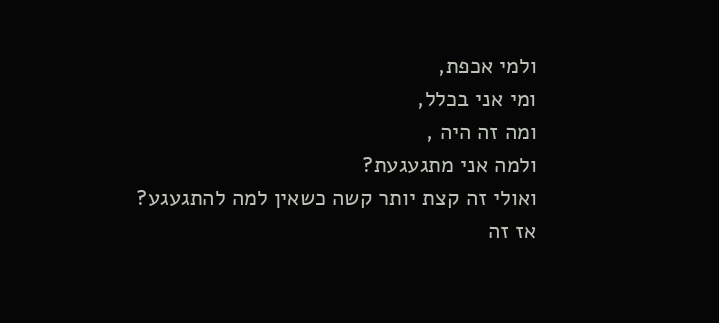ולמי אכפת,
ומי אני בכלל,
ומה זה היה ,
ולמה אני מתגעגעת?
ואולי זה קצת יותר קשה כשאין למה להתגעגע?
אז זה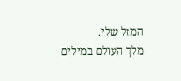המזל שלי.
מלך העולם במילים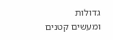גדולות
ומעשים קטנים